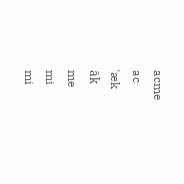acme
ac
ˈæk
āk
me
mi
mi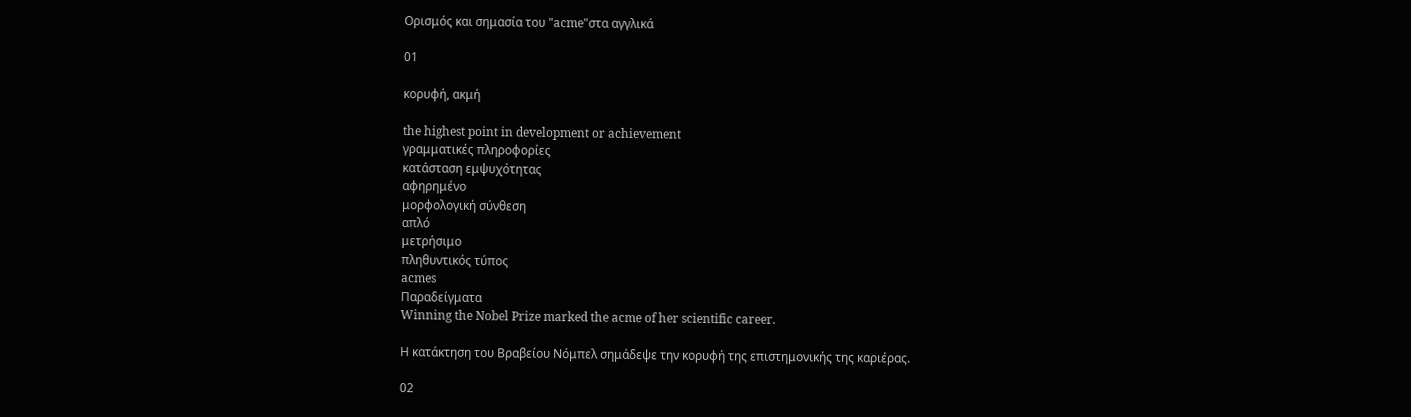Ορισμός και σημασία του "acme"στα αγγλικά

01

κορυφή, ακμή

the highest point in development or achievement
γραμματικές πληροφορίες
κατάσταση εμψυχότητας
αφηρημένο
μορφολογική σύνθεση
απλό
μετρήσιμο
πληθυντικός τύπος
acmes
Παραδείγματα
Winning the Nobel Prize marked the acme of her scientific career.

Η κατάκτηση του Βραβείου Νόμπελ σημάδεψε την κορυφή της επιστημονικής της καριέρας.

02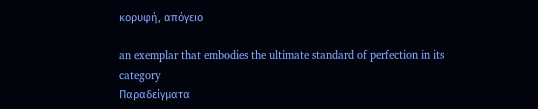κορυφή, απόγειο

an exemplar that embodies the ultimate standard of perfection in its category
Παραδείγματα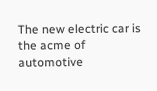The new electric car is the acme of automotive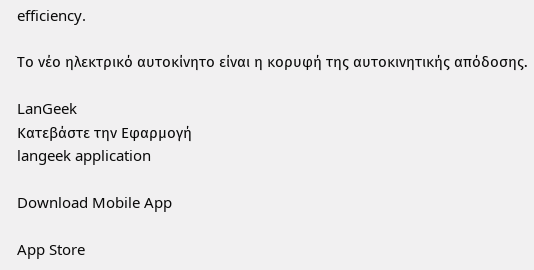efficiency.

Το νέο ηλεκτρικό αυτοκίνητο είναι η κορυφή της αυτοκινητικής απόδοσης.

LanGeek
Κατεβάστε την Εφαρμογή
langeek application

Download Mobile App

App Store